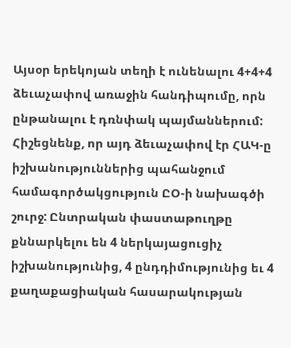Այսօր երեկոյան տեղի է ունենալու 4+4+4 ձեւաչափով առաջին հանդիպումը, որն ընթանալու է դռնփակ պայմաններում: Հիշեցնենք, որ այդ ձեւաչափով էր ՀԱԿ-ը իշխանություններից պահանջում համագործակցություն ԸՕ-ի նախագծի շուրջ: Ընտրական փաստաթուղթը քննարկելու են 4 ներկայացուցիչ իշխանությունից, 4 ընդդիմությունից եւ 4 քաղաքացիական հասարակության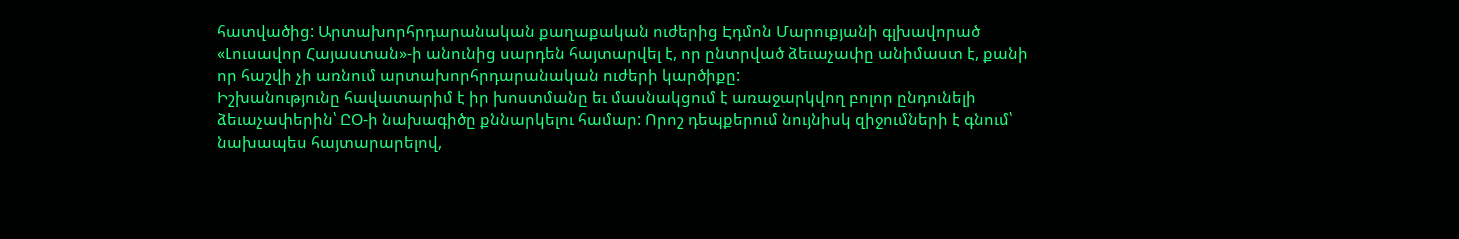հատվածից: Արտախորհրդարանական քաղաքական ուժերից Էդմոն Մարուքյանի գլխավորած «Լուսավոր Հայաստան»-ի անունից սարդեն հայտարվել է, որ ընտրված ձեւաչափը անիմաստ է, քանի որ հաշվի չի առնում արտախորհրդարանական ուժերի կարծիքը:
Իշխանությունը հավատարիմ է իր խոստմանը եւ մասնակցում է առաջարկվող բոլոր ընդունելի ձեւաչափերին՝ ԸՕ-ի նախագիծը քննարկելու համար: Որոշ դեպքերում նույնիսկ զիջումների է գնում՝ նախապես հայտարարելով,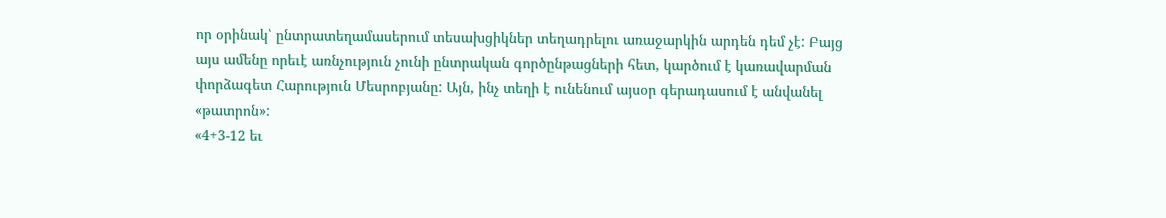որ օրինակ՝ ընտրատեղամասերում տեսախցիկներ տեղադրելու առաջարկին արդեն դեմ չէ: Բայց այս ամենը որեւէ առնչություն չունի ընտրական գործընթացների հետ, կարծում է կառավարման փորձագետ Հարություն Մեսրոբյանը: Այն, ինչ տեղի է ունենում այսօր գերադասում է անվանել «թատրոն»:
«4+3-12 եւ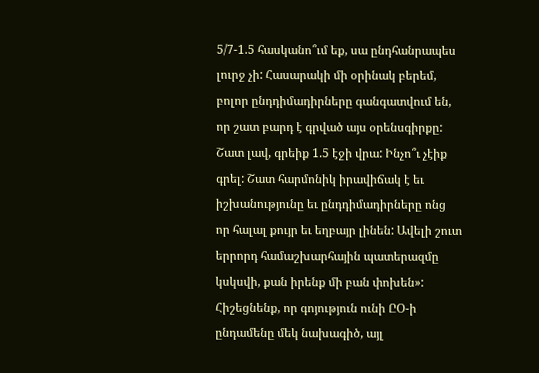5/7-1.5 հասկանո՞ւմ եք, սա ընդհանրապես լուրջ չի: Հասարակի մի օրինակ բերեմ, բոլոր ընդդիմադիրները գանգատվում են, որ շատ բարդ է գրված այս օրենսգիրքը: Շատ լավ, գրեիք 1.5 էջի վրա: Ինչո՞ւ չէիք գրել: Շատ հարմոնիկ իրավիճակ է եւ իշխանությունը եւ ընդդիմադիրները ոնց որ հալալ քույր եւ եղբայր լինեն: Ավելի շուտ երրորդ համաշխարհային պատերազմը կսկսվի, քան իրենք մի բան փոխեն»:
Հիշեցնենք, որ գոյություն ունի ԸՕ-ի ընդամենը մեկ նախագիծ, այլ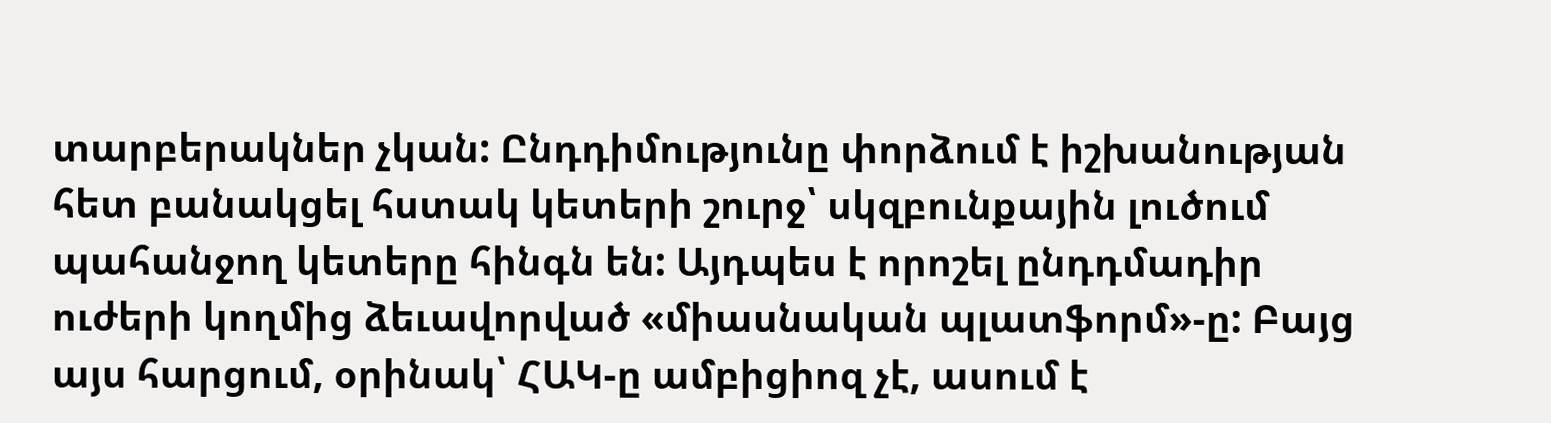տարբերակներ չկան: Ընդդիմությունը փորձում է իշխանության հետ բանակցել հստակ կետերի շուրջ՝ սկզբունքային լուծում պահանջող կետերը հինգն են: Այդպես է որոշել ընդդմադիր ուժերի կողմից ձեւավորված «միասնական պլատֆորմ»-ը: Բայց այս հարցում, օրինակ՝ ՀԱԿ-ը ամբիցիոզ չէ, ասում է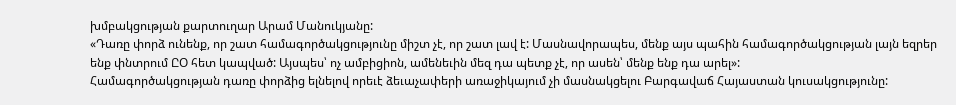խմբակցության քարտուղար Արամ Մանուկյանը:
«Դառը փորձ ունենք, որ շատ համագործակցությունը միշտ չէ, որ շատ լավ է: Մասնավորապես, մենք այս պահին համագործակցության լայն եզրեր ենք փնտրում ԸՕ հետ կապված: Այսպես՝ ոչ ամբիցիոն, ամենեւին մեզ դա պետք չէ, որ ասեն՝ մենք ենք դա արել»:
Համագործակցության դառը փորձից ելնելով որեւէ ձեւաչափերի առաջիկայում չի մասնակցելու Բարգավաճ Հայաստան կուսակցությունը: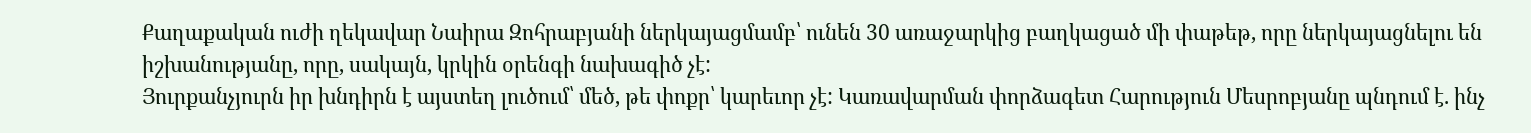Քաղաքական ուժի ղեկավար Նաիրա Զոհրաբյանի ներկայացմամբ՝ ունեն 30 առաջարկից բաղկացած մի փաթեթ, որը ներկայացնելու են իշխանությանը, որը, սակայն, կրկին օրենգի նախագիծ չէ:
Յուրքանչյուրն իր խնդիրն է այստեղ լուծում՝ մեծ, թե փոքր՝ կարեւոր չէ: Կառավարման փորձագետ Հարություն Մեսրոբյանը պնդում է. ինչ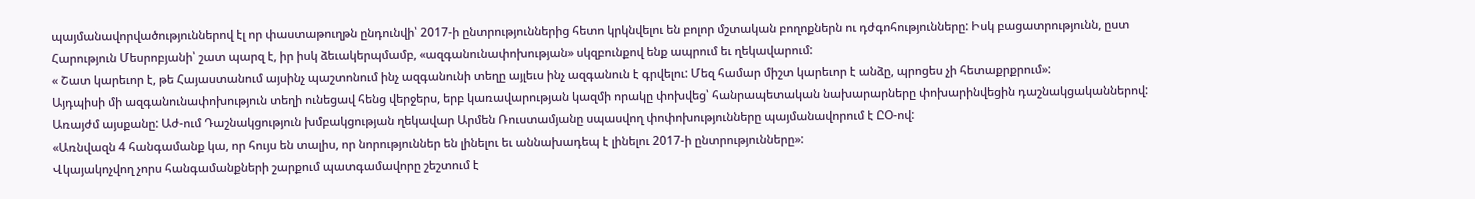պայմանավորվածություններով էլ որ փաստաթուղթն ընդունվի՝ 2017-ի ընտրություններից հետո կրկնվելու են բոլոր մշտական բողոքներն ու դժգոհությունները: Իսկ բացատրությունն, ըստ Հարություն Մեսրոբյանի՝ շատ պարզ է, իր իսկ ձեւակերպմամբ, «ազգանունափոխության» սկզբունքով ենք ապրում եւ ղեկավարում:
« Շատ կարեւոր է, թե Հայաստանում այսինչ պաշտոնում ինչ ազգանունի տեղը այլեւս ինչ ազգանուն է գրվելու: Մեզ համար միշտ կարեւոր է անձը, պրոցես չի հետաքրքրում»:
Այդպիսի մի ազգանունափոխություն տեղի ունեցավ հենց վերջերս, երբ կառավարության կազմի որակը փոխվեց՝ հանրապետական նախարարները փոխարինվեցին դաշնակցականներով: Առայժմ այսքանը: Աժ-ում Դաշնակցություն խմբակցության ղեկավար Արմեն Ռուստամյանը սպասվող փոփոխությունները պայմանավորում է ԸՕ-ով:
«Առնվազն 4 հանգամանք կա, որ հույս են տալիս, որ նորություններ են լինելու եւ աննախադեպ է լինելու 2017-ի ընտրությունները»:
Վկայակոչվող չորս հանգամանքների շարքում պատգամավորը շեշտում է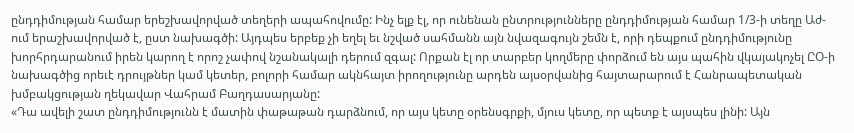ընդդիմության համար երեշխավորված տեղերի ապահովումը: Ինչ ելք էլ, որ ունենան ընտրությունները ընդդիմության համար 1/3-ի տեղը Աժ-ում երաշխավորված է, ըստ նախագծի: Այդպես երբեք չի եղել եւ նշված սահմանն այն նվազագույն շեմն է, որի դեպքում ընդդիմությունը խորհրդարանում իրեն կարող է որոշ չափով նշանակալի դերում զգալ: Որքան էլ որ տարբեր կողմերը փորձում են այս պահին վկայակոչել ԸՕ-ի նախագծից որեւէ դրույթներ կամ կետեր, բոլորի համար ակնհայտ իրողությունը արդեն այսօրվանից հայտարարում է Հանրապետական խմբակցության ղեկավար Վահրամ Բաղդասարյանը:
«Դա ավելի շատ ընդդիմությունն է մատին փաթաթան դարձնում, որ այս կետը օրենսգրքի, մյուս կետը, որ պետք է այսպես լինի: Այն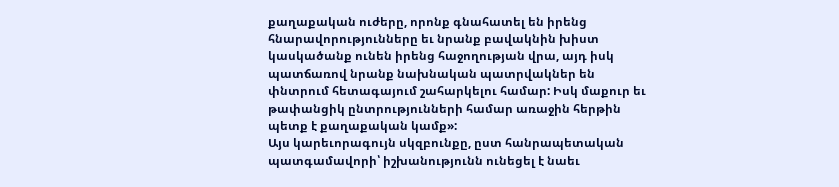քաղաքական ուժերը, որոնք գնահատել են իրենց հնարավորությունները եւ նրանք բավակնին խիստ կասկածանք ունեն իրենց հաջողության վրա, այդ իսկ պատճառով նրանք նախնական պատրվակներ են փնտրում հետագայում շահարկելու համար: Իսկ մաքուր եւ թափանցիկ ընտրությունների համար առաջին հերթին պետք է քաղաքական կամք»:
Այս կարեւորագույն սկզբունքը, ըստ հանրապետական պատգամավորի՝ իշխանությունն ունեցել է նաեւ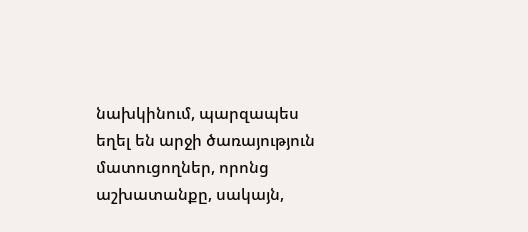նախկինում, պարզապես եղել են արջի ծառայություն մատուցողներ, որոնց աշխատանքը, սակայն,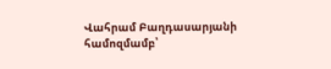Վահրամ Բաղդասարյանի համոզմամբ՝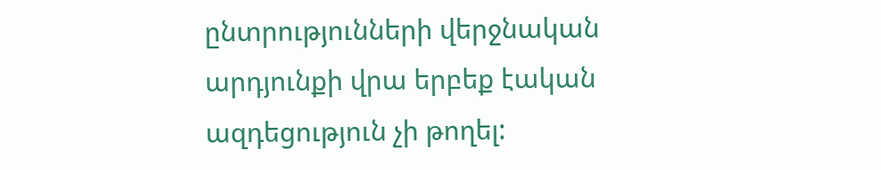ընտրությունների վերջնական արդյունքի վրա երբեք էական ազդեցություն չի թողել: